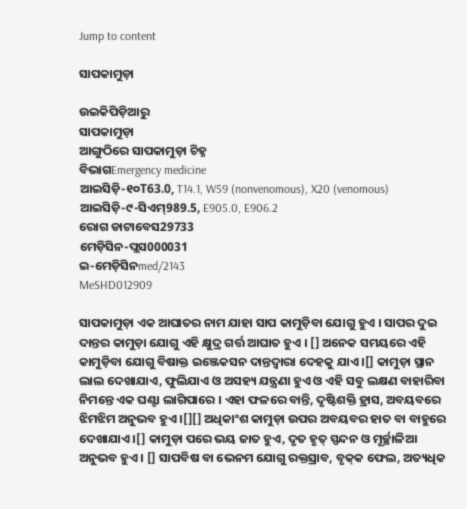Jump to content

ସାପକାମୁଡ଼ା

ଉଇକିପିଡ଼ିଆ‌ରୁ
ସାପକାମୁଡ଼ା
ଆଙ୍ଗୁଠିରେ ସାପକାମୁଡ଼ା ଚିହ୍ନ
ବିଭାଗEmergency medicine
ଆଇସିଡ଼ି-୧୦T63.0, T14.1, W59 (nonvenomous), X20 (venomous)
ଆଇସିଡ଼ି-୯-ସିଏମ୍989.5, E905.0, E906.2
ରୋଗ ଡାଟାବେସ29733
ମେଡ଼ିସିନ-ପ୍ଲସ000031
ଇ-ମେଡ଼ିସିନmed/2143
MeSHD012909

ସାପକାମୁଡ଼ା ଏକ ଆଘାତର ନାମ ଯାହା ସାପ କାମୁଡ଼ିବା ଯୋଗୁ ହୁଏ । ସାପର ଦୁଇ ଦାନ୍ତର କାମୁଡ଼ା ଯୋଗୁ ଏହି କ୍ଷୁଦ୍ର ଗର୍ତ୍ତ ଆଘାତ ହୁଏ । [] ଅନେକ ସମୟରେ ଏହି କାମୁଡ଼ିବା ଯୋଗୁ ବିଷାକ୍ତ ଇଞ୍ଜେକସନ ଦାନ୍ତଦ୍ୱାରା ଦେହକୁ ଯାଏ ।[] କାମୁଡ଼ା ସ୍ଥାନ ଲାଲ ଦେଖାଯାଏ, ଫୁଲିଯାଏ ଓ ଅସ‌ହ୍ୟ ଯନ୍ତ୍ରଣା ହୁଏ ଓ ଏହି ସବୁ ଲକ୍ଷଣ ବାହାରିବା ନିମନ୍ତେ ଏକ ଘଣ୍ଟା ଲାଗିପାରେ । ଏହା ଫଳରେ ବାନ୍ତି, ଦୃଷ୍ଟିଶକ୍ତି ହ୍ରାସ, ଅବୟବରେ ଝିମଝିମ ଅନୁଭବ ହୁଏ ।[][] ଅଧିକାଂଶ କାମୁଡ଼ା ଉପର ଅବୟବର ହାତ ବା ବାହୁରେ ଦେଖାଯାଏ ।[] କାମୁଡ଼ା ପରେ ଭୟ ଜାତ ହୁଏ, ଦୃତ ହୃତ୍ ସ୍ପନ୍ଦନ ଓ ମୂର୍ଚ୍ଛାଳିଆ ଅନୁଭବ ହୁଏ । [] ସାପବିଷ ବା ଭେନମ ଯୋଗୁ ରକ୍ତସ୍ରାବ, ବୃକ୍‌କ ଫେଲ, ଅତ୍ୟଧିକ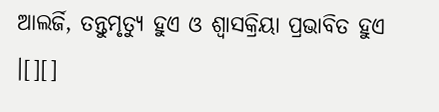ଆଲର୍ଜି, ତନ୍ତୁମୃତ୍ୟୁ ହୁଏ ଓ ଶ୍ୱାସକ୍ରିୟା ପ୍ରଭାବିତ ହୁଏ ।[][]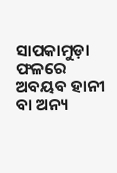ସାପକାମୁଡ଼ା ଫଳରେ ଅବୟବ ହାନୀ ବା ଅନ୍ୟ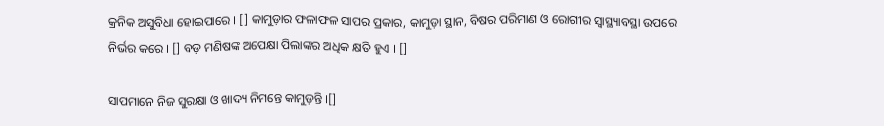କ୍ରନିକ ଅସୁବିଧା ହୋଇପାରେ । [] କାମୁଡ଼ାର ଫଳାଫଳ ସାପର ପ୍ରକାର, କାମୁଡ଼ା ସ୍ଥାନ, ବିଷର ପରିମାଣ ଓ ରୋଗୀର ସ୍ୱାସ୍ଥ୍ୟାବସ୍ଥା ଉପରେ ନିର୍ଭର କରେ । [] ବଡ଼ ମଣିଷଙ୍କ ଅପେକ୍ଷା ପିଲାଙ୍କର ଅଧିକ କ୍ଷତି ହୁଏ । []

ସାପମାନେ ନିଜ ସୁରକ୍ଷା ଓ ଖାଦ୍ୟ ନିମନ୍ତେ କାମୁଡ଼ନ୍ତି ।[]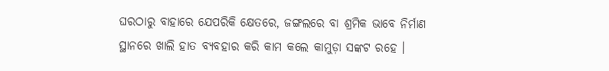ଘରଠାରୁ ବାହାରେ ଯେପରିକି କ୍ଷେତରେ, ଜଙ୍ଗଲରେ ବା ଶ୍ରମିକ ଭାବେ ନିର୍ମାଣ ସ୍ଥାନରେ ଖାଲି ହାତ ବ୍ୟବ‌ହାର କରି କାମ କଲେ କାମୁଡ଼ା ସଙ୍କଟ ରହେ ।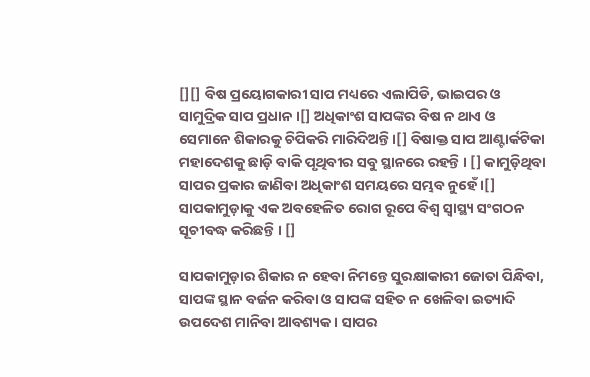[][] ବିଷ ପ୍ରୟୋଗକାରୀ ସାପ ମଧ୍ୟରେ ଏଲାପିଡି, ଭାଇପର ଓ ସାମୁଦ୍ରିକ ସାପ ପ୍ରଧାନ ।[] ଅଧିକାଂଶ ସାପଙ୍କର ବିଷ ନ ଥାଏ ଓ ସେମାନେ ଶିକାରକୁ ଚିପିକରି ମାରିଦିଅନ୍ତି ।[] ବିଷାକ୍ତ ସାପ ଆଣ୍ଟାର୍କଟିକା ମହାଦେଶକୁ ଛାଡ଼ି ବାକି ପୃଥିବୀର ସବୁ ସ୍ଥାନରେ ରହ‌ନ୍ତି । [] କାମୁଡ଼ିଥିବା ସାପର ପ୍ରକାର ଜାଣିବା ଅଧିକାଂଶ ସମୟରେ ସମ୍ଭବ ନୁହେଁ ।[] ସାପକାମୁଡ଼ାକୁ ଏକ ଅବ‌ହେଳିତ ରୋଗ ରୂପେ ବିଶ୍ୱ ସ୍ୱାସ୍ଥ୍ୟ ସଂଗଠନ ସୂଚୀବଦ୍ଧ କରିଛନ୍ତି । []

ସାପକାମୁଡ଼ାର ଶିକାର ନ ହେବା ନିମନ୍ତେ ସୁରକ୍ଷାକାରୀ ଜୋତା ପିନ୍ଧିବା, ସାପଙ୍କ ସ୍ଥାନ ବର୍ଜନ କରିବା ଓ ସାପଙ୍କ ସ‌ହିତ ନ ଖେଳିବା ଇତ୍ୟାଦି ଉପଦେଶ ମାନିବା ଆବଶ୍ୟକ । ସାପର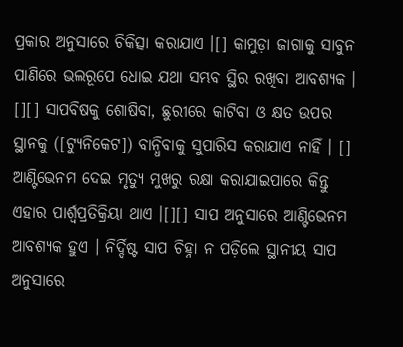ପ୍ରକାର ଅନୁସାରେ ଚିକିତ୍ସା କରାଯାଏ ।[] କାମୁଡ଼ା ଜାଗାକୁ ସାବୁନ ପାଣିରେ ଭଲରୂପେ ଧୋଇ ଯଥା ସମ୍ଭବ ସ୍ଥିର ରଖିବା ଆବଶ୍ୟକ । [][] ସାପବିଷକୁ ଶୋଷିବା, ଛୁରୀରେ କାଟିବା ଓ କ୍ଷତ ଉପର ସ୍ଥାନ‌କୁ ([ଟ୍ୟୁନିକେଟ]) ବାନ୍ଧିବାକୁ ସୁପାରିସ କରାଯାଏ ନାହିଁ । [] ଆଣ୍ଟିଭେନମ ଦେଇ ମୃତ୍ୟୁ ମୁଖରୁ ରକ୍ଷା କରାଯାଇପାରେ କିନ୍ତୁ ଏହାର ପାର୍ଶ୍ୱପ୍ରତିକ୍ରିୟା ଥାଏ ।[][] ସାପ ଅନୁସାରେ ଆଣ୍ଟିଭେନମ ଆବଶ୍ୟକ ହୁଏ । ନିର୍ଦ୍ଦିଷ୍ଟ ସାପ ଚିହ୍ନା ନ ପଡ଼ିଲେ ସ୍ଥାନୀୟ ସାପ ଅନୁସାରେ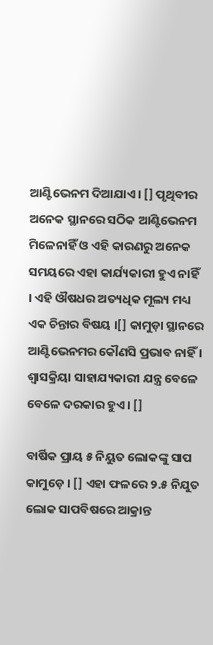ଆଣ୍ଟିଭେନମ ଦିଆଯାଏ । [] ପୃଥିବୀର ଅନେକ ସ୍ଥାନରେ ସଠିକ ଆଣ୍ଟିଭେନମ ମିଳେନାହିଁ ଓ ଏହି କାରଣରୁ ଅନେକ ସମୟରେ ଏହା କାର୍ଯ୍ୟକାରୀ ହୁଏ ନାହିଁ । ଏହି ଔଷଧର ଅତ୍ୟଧିକ ମୂଲ୍ୟ ମଧ୍ୟ ଏକ ଚିନ୍ତାର ବିଷୟ ।[] କାମୁଡ଼ା ସ୍ଥାନରେ ଆଣ୍ଟିଭେନମର କୌଣସି ପ୍ରଭାବ ନାହିଁ । ଶ୍ୱାସକ୍ରିୟା ସାହାଯ୍ୟକାରୀ ଯନ୍ତ୍ର ବେଳେ ବେଳେ ଦରକାର ହୁଏ । []

ବାର୍ଷିକ ପ୍ରାୟ ୫ ନିୟୁତ ଲୋକଙ୍କୁ ସାପ କାମୁଡ଼େ । [] ଏହା ଫଳରେ ୨.୫ ନିଯୁତ ଲୋକ ସାପବିଷରେ ଆକ୍ରାନ୍ତ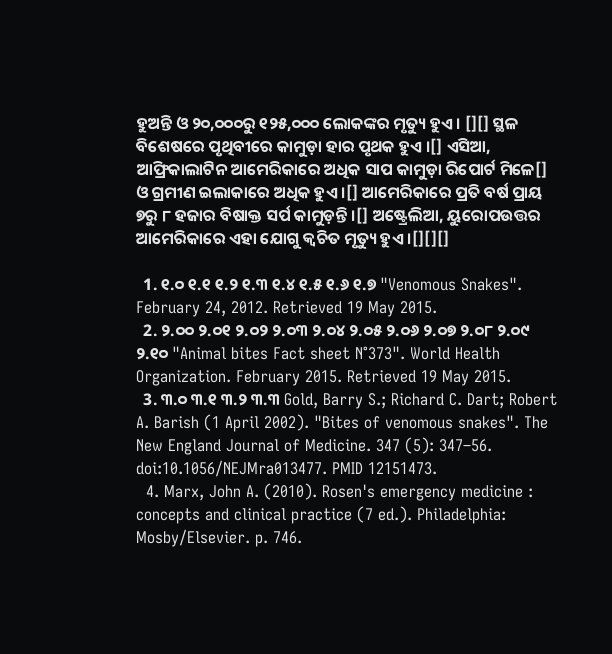ହୁଅନ୍ତି ଓ ୨୦,୦୦୦ରୁ ୧୨୫,୦୦୦ ଲୋକଙ୍କର ମୃତ୍ୟୁ ହୁଏ । [][] ସ୍ଥଳ ବିଶେଷରେ ପୃଥିବୀରେ କାମୁଡ଼ା ହାର ପୃଥକ ହୁଏ ।[] ଏସିଆ, ଆଫ୍ରିକାଲାଟିନ ଆମେରିକାରେ ଅଧିକ ସାପ କାମୁଡ଼ା ରିପୋର୍ଟ ମିଳେ[] ଓ ଗ୍ରମୀଣ ଇଲାକାରେ ଅଧିକ ହୁଏ ।[] ଆମେରିକାରେ ପ୍ରତି ବର୍ଷ ପ୍ରାୟ ୭ରୁ ୮ ହଜାର ବିଷାକ୍ତ ସର୍ପ କାମୁଡ଼ନ୍ତି ।[] ଅଷ୍ଟ୍ରେଲିଆ, ୟୁରୋପଉତ୍ତର ଆମେରିକାରେ ଏହା ଯୋଗୁ କ୍ୱଚିତ ମୃତ୍ୟୁ ହୁଏ ।[][][]

  1. ୧.୦ ୧.୧ ୧.୨ ୧.୩ ୧.୪ ୧.୫ ୧.୬ ୧.୭ "Venomous Snakes". February 24, 2012. Retrieved 19 May 2015.
  2. ୨.୦୦ ୨.୦୧ ୨.୦୨ ୨.୦୩ ୨.୦୪ ୨.୦୫ ୨.୦୬ ୨.୦୭ ୨.୦୮ ୨.୦୯ ୨.୧୦ "Animal bites Fact sheet N°373". World Health Organization. February 2015. Retrieved 19 May 2015.
  3. ୩.୦ ୩.୧ ୩.୨ ୩.୩ Gold, Barry S.; Richard C. Dart; Robert A. Barish (1 April 2002). "Bites of venomous snakes". The New England Journal of Medicine. 347 (5): 347–56. doi:10.1056/NEJMra013477. PMID 12151473.
  4. Marx, John A. (2010). Rosen's emergency medicine : concepts and clinical practice (7 ed.). Philadelphia: Mosby/Elsevier. p. 746.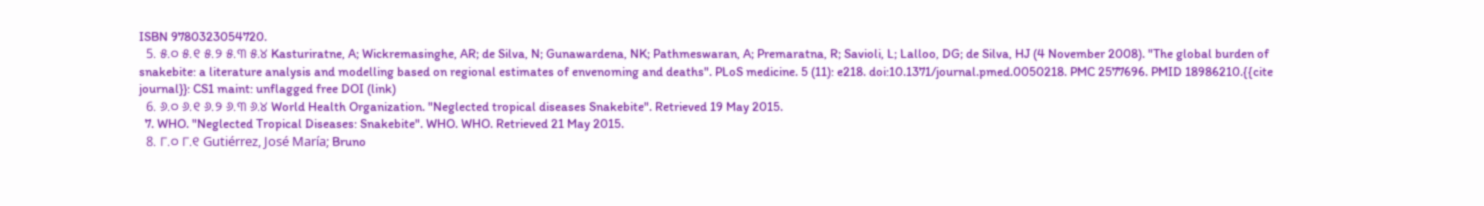ISBN 9780323054720.
  5. ୫.୦ ୫.୧ ୫.୨ ୫.୩ ୫.୪ Kasturiratne, A; Wickremasinghe, AR; de Silva, N; Gunawardena, NK; Pathmeswaran, A; Premaratna, R; Savioli, L; Lalloo, DG; de Silva, HJ (4 November 2008). "The global burden of snakebite: a literature analysis and modelling based on regional estimates of envenoming and deaths". PLoS medicine. 5 (11): e218. doi:10.1371/journal.pmed.0050218. PMC 2577696. PMID 18986210.{{cite journal}}: CS1 maint: unflagged free DOI (link)
  6. ୬.୦ ୬.୧ ୬.୨ ୬.୩ ୬.୪ World Health Organization. "Neglected tropical diseases Snakebite". Retrieved 19 May 2015.
  7. WHO. "Neglected Tropical Diseases: Snakebite". WHO. WHO. Retrieved 21 May 2015.
  8. ୮.୦ ୮.୧ Gutiérrez, José María; Bruno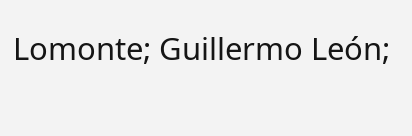Lomonte; Guillermo León;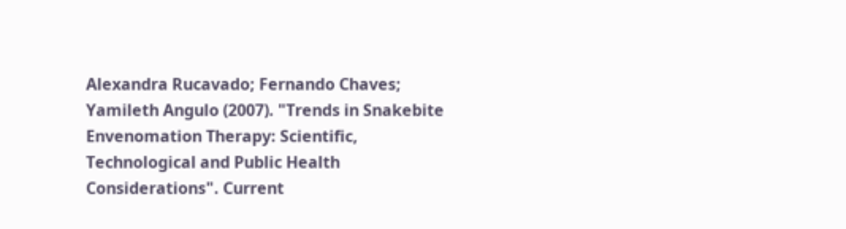Alexandra Rucavado; Fernando Chaves; Yamileth Angulo (2007). "Trends in Snakebite Envenomation Therapy: Scientific, Technological and Public Health Considerations". Current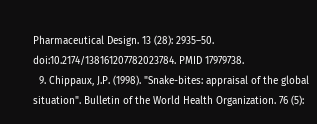Pharmaceutical Design. 13 (28): 2935–50. doi:10.2174/138161207782023784. PMID 17979738.
  9. Chippaux, J.P. (1998). "Snake-bites: appraisal of the global situation". Bulletin of the World Health Organization. 76 (5):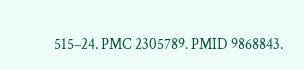515–24. PMC 2305789. PMID 9868843.